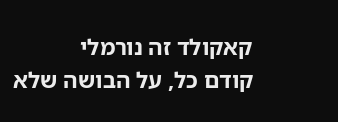קאקולד זה נורמלי
קודם כל, על הבושה שלא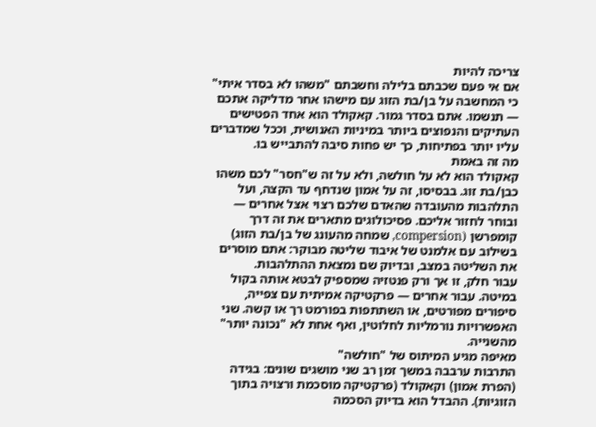צריכה להיות
אם אי פעם שכבתם בלילה וחשבתם "משהו לא בסדר איתי" כי המחשבה על בן/בת הזוג עם מישהו אחר מדליקה אתכם — תנשמו. אתם בסדר גמור. קאקולד הוא אחד הפטישים העתיקים והנפוצים ביותר במיניות האנושית, וככל שמדברים עליו יותר בפתיחות, כך יש פחות סיבה להתבייש בו.
מה זה באמת
קאקולד הוא לא על חולשה, ולא על זה ש"חסר" לכם משהו כבן/בת זוג. בבסיסו, זה על אמון שנדחף עד הקצה, ועל התלהבות מהעובדה שהאדם שלכם רצוי אצל אחרים — ובוחר לחזור אליכם. פסיכולוגים מתארים את זה דרך קומפרשן (compersion, שמחה מהעונג של בן/בת הזוג) בשילוב עם אלמנט של איבוד שליטה מבוקר: אתם מוסרים את השליטה במצב, ובדיוק שם נמצאת ההתלהבות.
עבור חלק, זו אך ורק פנטזיה שמספיק לבטא אותה בקול במיטה. עבור אחרים — פרקטיקה אמיתית עם צפייה, סיפורים מפורטים, או השתתפות בפורמט רך או קשה. שני האפשרויות נורמליות לחלוטין, ואף אחת לא "נכונה יותר" מהשנייה.
מאיפה מגיע המיתוס של "חולשה"
התרבות ערבבה במשך זמן רב שני מושגים שונים: בגידה (הפרת אמון) וקאקולד (פרקטיקה מוסכמת ורצויה בתוך הזוגיות). ההבדל הוא בדיוק הסכמה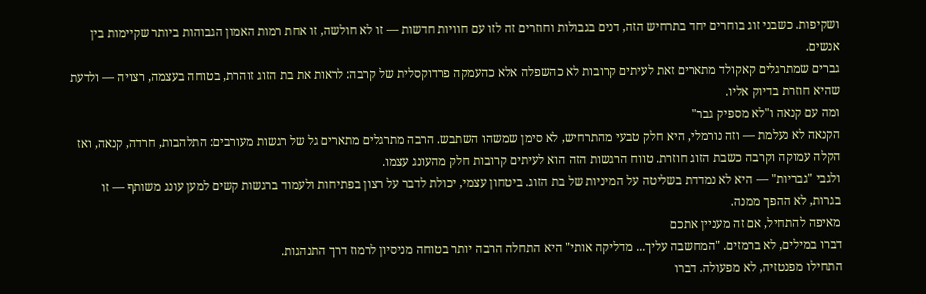ושקיפות. כשבני זוג בוחרים יחד בתרחיש הזה, דנים בגבולות וחוזרים זה לזו עם חוויות חדשות — זו לא חולשה, זו אחת רמות האמון הגבוהות ביותר שקיימות בין אנשים.
גברים שמתרגלים קאקולד מתארים זאת לעיתים קרובות לא כהשפלה אלא כהעמקה פרדוקסלית של קרבה: לראות את בת הזוג זוהרת, בטוחה בעצמה, רצויה — ולדעת שהיא חוזרת בדיוק אליו.
ומה עם קנאה ו"לא מספיק גבר"
הקנאה לא נעלמת — וזה נורמלי, היא חלק טבעי מהתרחיש, לא סימן שמשהו השתבש. הרבה מתרגלים מתארים גל של רגשות מעורבים: התלהבות, חרדה, קנאה, ואז הקלה עמוקה וקרבה כשבת הזוג חוזרת. טווח הרגשות הזה הוא לעיתים קרובות חלק מהעונג עצמו.
ולגבי "גבריות" — היא לא נמדדת בשליטה על המיניות של בת הזוג. ביטחון עצמי, יכולת לדבר על רצון בפתיחות ולעמוד ברגשות קשים למען עונג משותף — זו בגרות, לא ההפך ממנה.
מאיפה להתחיל, אם זה מעניין אתכם
דברו במילים, לא ברמזים. "המחשבה עליך... מדליקה אותי" היא התחלה הרבה יותר בטוחה מניסיון לרמוז דרך התנהגות.
התחילו מפנטזיה, לא מפעולה. דברו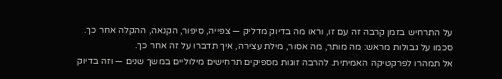על התרחיש בזמן קרבה זה עם זו, וראו מה בדיוק מדליק — צפייה, סיפור, הקנאה, ההקלה אחר כך.
סכמו על גבולות מראש: מה מותר, מה אסור, מילת עצירה, איך תדברו על זה אחר כך.
אל תמהרו לפרקטיקה האמיתית. להרבה זוגות מספיקים תרחישים מילוליים במשך שנים — וזה בדיוק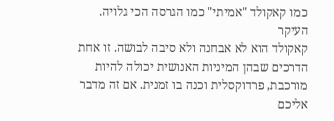כמו קאקולד "אמיתי" כמו הגרסה הכי גלויה.
העיקר
קאקולד הוא לא אבחנה ולא סיבה לבושה. זו אחת הדרכים שבהן המיניות האנושית יכולה להיות מורכבת, פרדוקסלית וכנה בו זמנית. אם זה מדבר אליכם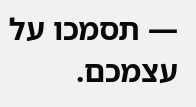— תסמכו על עצמכם.